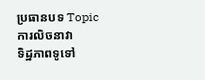ប្រធានបទ Topic
ការលិចនាវា
ទិដ្ឋភាពទូទៅ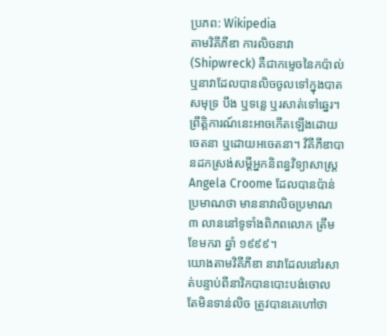ប្រភព: Wikipedia
តាមវិគីភីឌា ការលិចនាវា (Shipwreck) គឺជាកម្ទេចនៃកប៉ាល់ ឬនាវាដែលបានលិចចូលទៅក្នុងបាតសមុទ្រ បឹង ឬទន្លេ ឬរសាត់ទៅឆ្នេរ។ ព្រឹត្តិការណ៍នេះអាចកើតឡើងដោយចេតនា ឬដោយអចេតនា។ វិគីភីឌាបានដកស្រង់សម្តីអ្នកនិពន្ធវិទ្យាសាស្ត្រ Angela Croome ដែលបានប៉ាន់ប្រមាណថា មាននាវាលិចប្រមាណ ៣ លាននៅទូទាំងពិភពលោក ត្រឹមខែមករា ឆ្នាំ ១៩៩៩។
យោងតាមវិគីភីឌា នាវាដែលនៅរសាត់បន្ទាប់ពីនាវិកបានបោះបង់ចោល តែមិនទាន់លិច ត្រូវបានគេហៅថា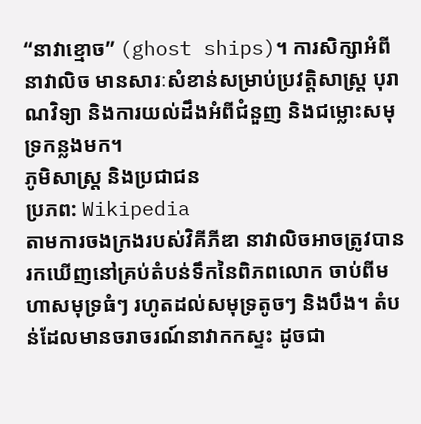“នាវាខ្មោច” (ghost ships)។ ការសិក្សាអំពីនាវាលិច មានសារៈសំខាន់សម្រាប់ប្រវត្តិសាស្ត្រ បុរាណវិទ្យា និងការយល់ដឹងអំពីជំនួញ និងជម្លោះសមុទ្រកន្លងមក។
ភូមិសាស្ត្រ និងប្រជាជន
ប្រភព: Wikipedia
តាមការចងក្រងរបស់វិគីភីឌា នាវាលិចអាចត្រូវបានរកឃើញនៅគ្រប់តំបន់ទឹកនៃពិភពលោក ចាប់ពីមហាសមុទ្រធំៗ រហូតដល់សមុទ្រតូចៗ និងបឹង។ តំបន់ដែលមានចរាចរណ៍នាវាកកស្ទះ ដូចជា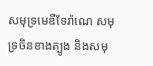សមុទ្រមេឌីទែរ៉ាណេ សមុទ្រចិនខាងត្បូង និងសមុ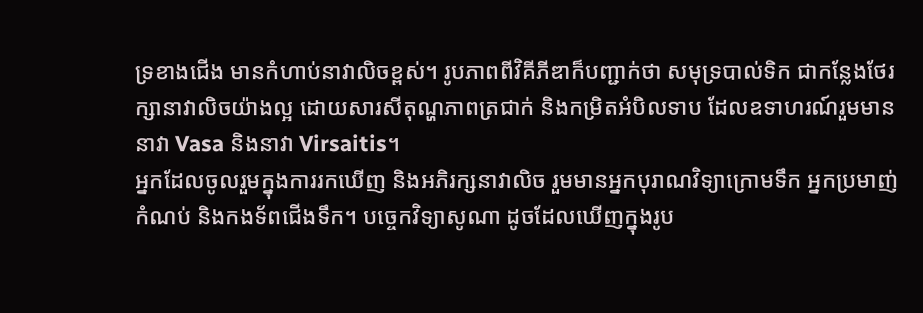ទ្រខាងជើង មានកំហាប់នាវាលិចខ្ពស់។ រូបភាពពីវិគីភីឌាក៏បញ្ជាក់ថា សមុទ្របាល់ទិក ជាកន្លែងថែរក្សានាវាលិចយ៉ាងល្អ ដោយសារសីតុណ្ហភាពត្រជាក់ និងកម្រិតអំបិលទាប ដែលឧទាហរណ៍រួមមាននាវា Vasa និងនាវា Virsaitis។
អ្នកដែលចូលរួមក្នុងការរកឃើញ និងអភិរក្សនាវាលិច រួមមានអ្នកបុរាណវិទ្យាក្រោមទឹក អ្នកប្រមាញ់កំណប់ និងកងទ័ពជើងទឹក។ បច្ចេកវិទ្យាសូណា ដូចដែលឃើញក្នុងរូប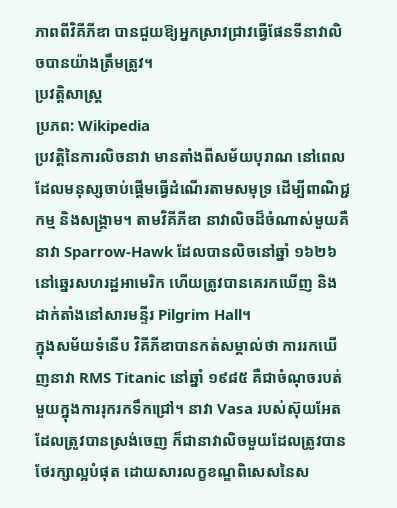ភាពពីវិគីភីឌា បានជួយឱ្យអ្នកស្រាវជ្រាវធ្វើផែនទីនាវាលិចបានយ៉ាងត្រឹមត្រូវ។
ប្រវត្តិសាស្ត្រ
ប្រភព: Wikipedia
ប្រវត្តិនៃការលិចនាវា មានតាំងពីសម័យបុរាណ នៅពេលដែលមនុស្សចាប់ផ្តើមធ្វើដំណើរតាមសមុទ្រ ដើម្បីពាណិជ្ជកម្ម និងសង្គ្រាម។ តាមវិគីភីឌា នាវាលិចដ៏ចំណាស់មួយគឺនាវា Sparrow-Hawk ដែលបានលិចនៅឆ្នាំ ១៦២៦ នៅឆ្នេរសហរដ្ឋអាមេរិក ហើយត្រូវបានគេរកឃើញ និងដាក់តាំងនៅសារមន្ទីរ Pilgrim Hall។
ក្នុងសម័យទំនើប វិគីភីឌាបានកត់សម្គាល់ថា ការរកឃើញនាវា RMS Titanic នៅឆ្នាំ ១៩៨៥ គឺជាចំណុចរបត់មួយក្នុងការរុករកទឹកជ្រៅ។ នាវា Vasa របស់ស៊ុយអែត ដែលត្រូវបានស្រង់ចេញ ក៏ជានាវាលិចមួយដែលត្រូវបានថែរក្សាល្អបំផុត ដោយសារលក្ខខណ្ឌពិសេសនៃស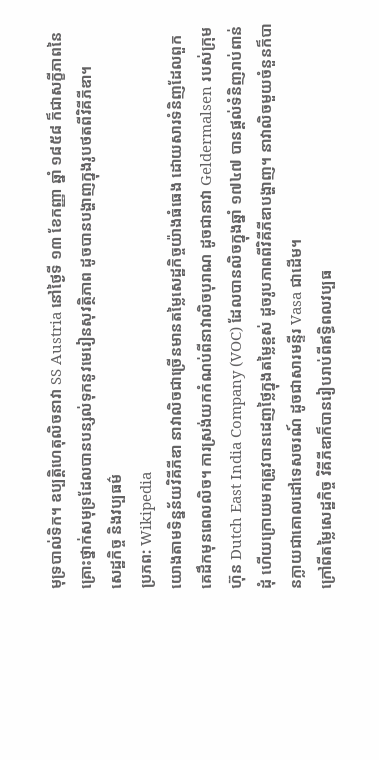មុទ្របាល់ទិក។ ឧប្បត្តិហេតុលិចនាវា SS Austria នៅថ្ងៃទី ១៣ ខែកញ្ញា ឆ្នាំ ១៨៥៨ ក៏ជាសក្ខីភាពនៃគ្រោះថ្នាក់សមុទ្រដែលបានបន្សល់ទុកនូវមេរៀនសុវត្ថិភាព ដូចបានបង្ហាញក្នុងរូបថតពីវិគីភីឌា។
សេដ្ឋកិច្ច និងវប្បធម៌
ប្រភព: Wikipedia
យោងតាមទិន្នន័យវិគីភីឌា នាវាលិចជាច្រើនមានតម្លៃសេដ្ឋកិច្ចយ៉ាងធំធេង ដោយសារទំនិញដែលពួកគេដឹកមុនពេលលិច។ ការស្រង់យកកំណប់ពីនាវាលិចបុរាណ ដូចជានាវា Geldermalsen របស់ក្រុមហ៊ុន Dutch East India Company (VOC) ដែលបានលិចក្នុងឆ្នាំ ១៧៤៧ បានផ្តល់ទំនិញរាប់ពាន់ដុំ ហើយក្រោយមកត្រូវបានដេញថ្លៃក្នុងតម្លៃខ្ពស់ ដូចរូបភាពពីវិគីភីឌាបង្ហាញ។ នាវាលិចមួយចំនួនក៏បានក្លាយជាគោលដៅទេសចរណ៍ ដូចជាសារមន្ទីរ Vasa ជាដើម។
ក្រៅពីតម្លៃសេដ្ឋកិច្ច វិគីភីឌាក៏បានរៀបរាប់ពីឥទ្ធិពលវប្បធ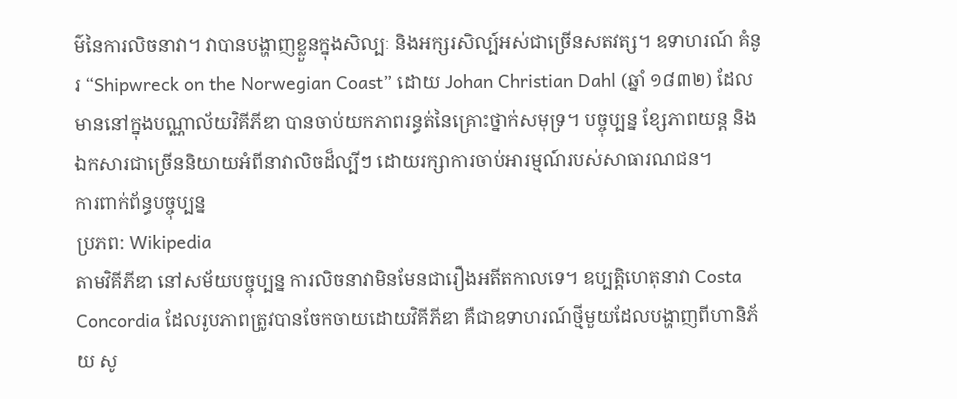ម៌នៃការលិចនាវា។ វាបានបង្ហាញខ្លួនក្នុងសិល្បៈ និងអក្សរសិល្ប៍អស់ជាច្រើនសតវត្ស។ ឧទាហរណ៍ គំនូរ “Shipwreck on the Norwegian Coast” ដោយ Johan Christian Dahl (ឆ្នាំ ១៨៣២) ដែលមាននៅក្នុងបណ្ណាល័យវិគីភីឌា បានចាប់យកភាពរន្ធត់នៃគ្រោះថ្នាក់សមុទ្រ។ បច្ចុប្បន្ន ខ្សែភាពយន្ត និងឯកសារជាច្រើននិយាយអំពីនាវាលិចដ៏ល្បីៗ ដោយរក្សាការចាប់អារម្មណ៍របស់សាធារណជន។
ការពាក់ព័ន្ធបច្ចុប្បន្ន
ប្រភព: Wikipedia
តាមវិគីភីឌា នៅសម័យបច្ចុប្បន្ន ការលិចនាវាមិនមែនជារឿងអតីតកាលទេ។ ឧប្បត្តិហេតុនាវា Costa Concordia ដែលរូបភាពត្រូវបានចែកចាយដោយវិគីភីឌា គឺជាឧទាហរណ៍ថ្មីមួយដែលបង្ហាញពីហានិភ័យ សូ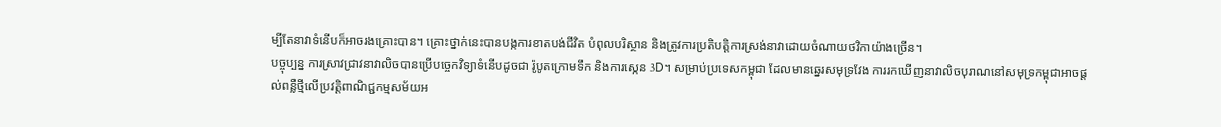ម្បីតែនាវាទំនើបក៏អាចរងគ្រោះបាន។ គ្រោះថ្នាក់នេះបានបង្កការខាតបង់ជីវិត បំពុលបរិស្ថាន និងត្រូវការប្រតិបត្តិការស្រង់នាវាដោយចំណាយថវិកាយ៉ាងច្រើន។
បច្ចុប្បន្ន ការស្រាវជ្រាវនាវាលិចបានប្រើបច្ចេកវិទ្យាទំនើបដូចជា រ៉ូបូតក្រោមទឹក និងការស្កេន 3D។ សម្រាប់ប្រទេសកម្ពុជា ដែលមានឆ្នេរសមុទ្រវែង ការរកឃើញនាវាលិចបុរាណនៅសមុទ្រកម្ពុជាអាចផ្តល់ពន្លឺថ្មីលើប្រវត្តិពាណិជ្ជកម្មសម័យអ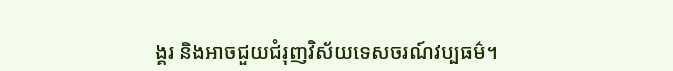ង្គរ និងអាចជួយជំរុញវិស័យទេសចរណ៍វប្បធម៌។